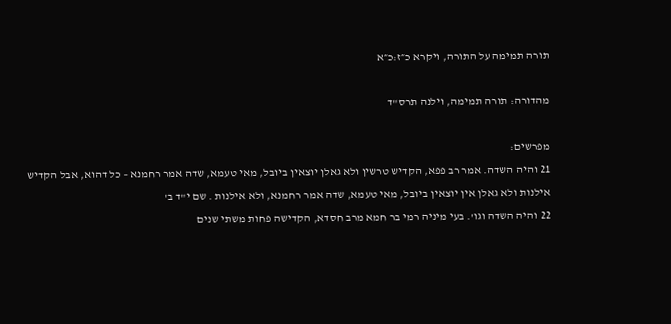תורה תמימה על התורה, ויקרא כ״ז:כ״א

מהדורה: תורה תמימה, וילנה תרס"ד

מפרשים:
21 והיה השדה. אמר רב פפא, הקדיש טרשין ולא גאלן יוצאין ביובל, מאי טעמא, שדה אמר רחמנא – כל דהוא, אבל הקדיש אילנות ולא גאלן אין יוצאין ביובל, מאי טעמא, שדה אמר רחמנא, ולא אילנות . שם י"ד ב'
22 והיה השדה וגו'. בעי מיניה רמי בר חמא מרב חסדא, הקדישה פחות משתי שנים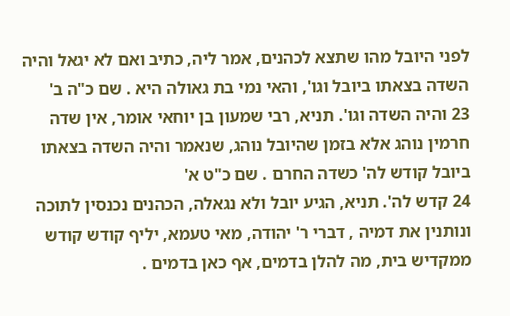לפני היובל מהו שתצא לכהנים, אמר ליה, כתיב ואם לא יגאל והיה השדה בצאתו ביובל וגו', והאי נמי בת גאולה היא . שם כ"ה ב'
23 והיה השדה וגו'. תניא, רבי שמעון בן יוחאי אומר, אין שדה חרמין נוהג אלא בזמן שהיובל נוהג, שנאמר והיה השדה בצאתו ביובל קודש לה' כשדה החרם . שם כ"ט א'
24 קדש לה'. תניא, הגיע יובל ולא נגאלה, הכהנים נכנסין לתוכה ונותנין את דמיה , דברי ר' יהודה, מאי טעמא, יליף קודש קודש ממקדיש בית, מה להלן בדמים, אף כאן בדמים .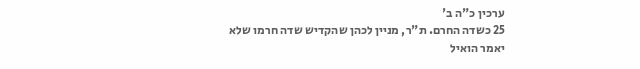ערכין כ"ה ב'
25 כשדה החרם. ת"ר, מניין לכהן שהקדיש שדה חרמו שלא יאמר הואיל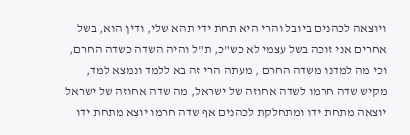ויוצאה לכהנים ביובל והרי היא תחת ידי תהא שלי, ודין הוא, בשל אחרים אני זוכה בשל עצמי לא כש"כ, ת"ל והיה השדה כשדה החרם, וכי מה למדנו משדה החרם , מעתה הרי זה בא ללמד ונמצא למד, מקיש שדה חרמו לשדה אחוזה של ישראל, מה שדה אחוזה של ישראל יוצאה מתחת ידו ומתחלקת לכהנים אף שדה חרמו יוצא מתחת ידו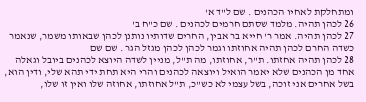ומתחלקת לאחיו הכהנים . שם ל"ד א'
26 לכהן תהיה. מלמד שסתם חרמים לכהנים . שם כ"ח ב'
27 לכהן תהיה. אמר ר' חייא בר אבין, החרים שדותיו נותנן לכהן שבאותו משמר, שנאמר כשדה החרם לכהן תהיה אחוזתו וגמר לכהן לכהן מגזל הגר . שם שם
28 לכהן תהיה אחזתו. ת"ר, אחוזתו, מה ת"ל, מניין לשדה היוצא לכהנים ביובל וגאלה אחד מן הכהנים שלא יאמר הואיל ויוצאה לכהנים והרי היא תחת ידי תהא שלי, ודין הוא, בשל אחרים אני זוכה, בשל עצמי לא כש"כ, ת"ל אחוזתו, אחוזה שלו ואין זו שלו,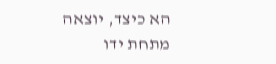הא כיצד, יוצאה מתחת ידו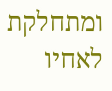ומתחלקת לאחיו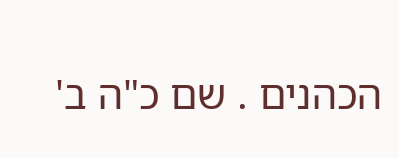הכהנים . שם כ"ה ב'